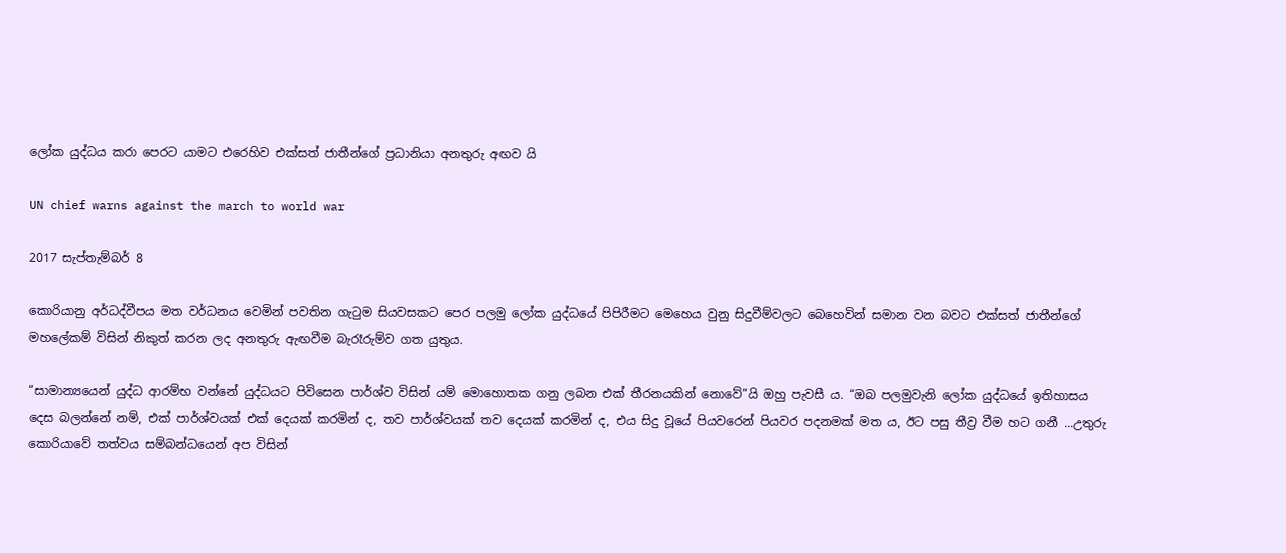ලෝක යුද්ධය කරා පෙරට යාමට එරෙහිව එක්සත් ජාතීන්ගේ ප්‍රධානියා අනතුරු අඟව යි

UN chief warns against the march to world war

2017 සැප්තැම්බර් 8

කොරියානු අර්ධද්වීපය මත වර්ධනය වෙමින් පවතින ගැටුම සියවසකට පෙර පලමු ලෝක යුද්ධයේ පිපිරීමට මෙහෙය වුනු සිදුවීම්වලට බෙහෙවින් සමාන වන බවට එක්සත් ජාතීන්ගේ මහලේකම් විසින් නිකුත් කරන ලද අනතුරු ඇඟවීම බැරෑරුම්ව ගත යුතුය.

“සාමාන්‍යයෙන් යුද්ධ ආරම්භ වන්නේ යුද්ධයට පිවිසෙන පාර්ශ්ව විසින් යම් මොහොතක ගනු ලබන එක් තීරනයකින් නොවේ”යි ඔහු පැවසී ය. “ඔබ පලමුවැනි ලෝක යුද්ධයේ ඉතිහාසය දෙස බලන්නේ නම්, එක් පාර්ශ්වයක් එක් දෙයක් කරමින් ද, තව පාර්ශ්වයක් තව දෙයක් කරමින් ද, එය සිදු වූයේ පියවරෙන් පියවර පදනමක් මත ය, ඊට පසු තීව්‍ර වීම හට ගනී ...උතුරු කොරියාවේ තත්වය සම්බන්ධයෙන් අප විසින්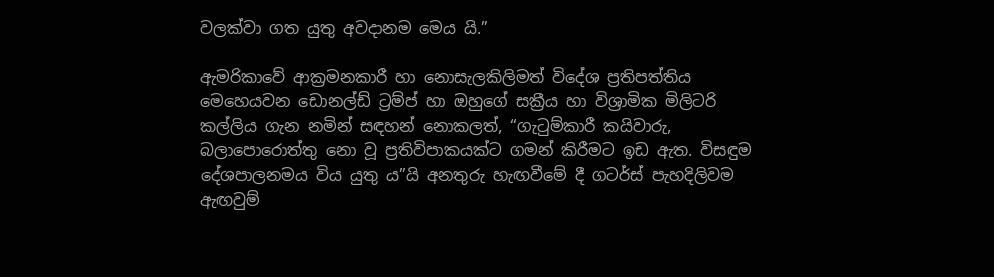වලක්වා ගත යුතු අවදානම මෙය යි.”

ඇමරිකාවේ ආක්‍රමනකාරී හා නොසැලකිලිමත් විදේශ ප්‍රතිපත්තිය මෙහෙයවන ඩොනල්ඩ් ට්‍රම්ප් හා ඔහුගේ සක්‍රීය හා විශ්‍රාමික මිලිටරි කල්ලිය ගැන නමින් සඳහන් නොකලත්, “ගැටුම්කාරී කයිවාරු, බලාපොරොත්තු නො වූ ප්‍රතිවිපාකයක්ට ගමන් කිරීමට ඉඩ ඇත. විසඳුම දේශපාලනමය විය යුතු ය”යි අනතුරු හැඟවීමේ දී ගටර්ස් පැහදිලිවම ඇඟවුම්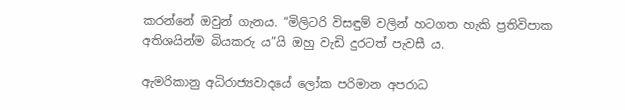කරන්නේ ඔවුන් ගැනය. “මිලිටරි විසඳුම් වලින් හටගත හැකි ප්‍රතිවිපාක අතිශයින්ම බියකරු ය”යි ඔහු වැඩි දුරටත් පැවසී ය.

ඇමරිකානු අධිරාජ්‍යවාදයේ ලෝක පරිමාන අපරාධ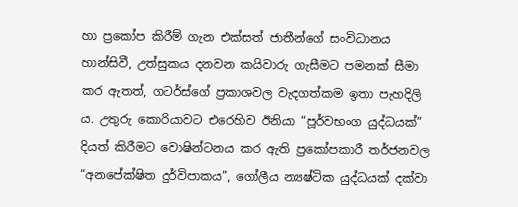හා ප්‍රකෝප කිරීම් ගැන එක්සත් ජාතීන්ගේ සංවිධානය හාන්සිවී, උත්සුකය දනවන කයිවාරු ගැසීමට පමනක් සීමා කර ඇතත්, ගටර්ස්ගේ ප්‍රකාශවල වැදගත්කම ඉතා පැහදිලි ය. උතුරු කොරියාවට එරෙහිව ඊනියා “පූර්වභංග යුද්ධයක්” දියත් කිරීමට වොෂින්ටනය කර ඇති ප්‍රකෝපකාරී තර්ජනවල “අනපේක්ෂිත දුර්විපාකය”, ගෝලීය න්‍යෂ්ටික යුද්ධයක් දක්වා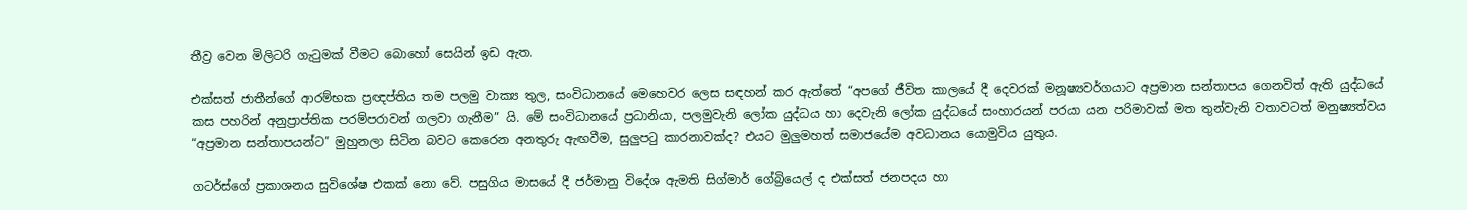තීව්‍ර වෙන මිලිටරි ගැටුමක් වීමට බොහෝ සෙයින් ඉඩ ඇත.

එක්සත් ජාතීන්ගේ ආරම්භක ප්‍රඥප්තිය තම පලමු වාක්‍ය තුල, සංවිධානයේ මෙහෙවර ලෙස සඳහන් කර ඇත්තේ “අපගේ ජීවිත කාලයේ දී දෙවරක් මනූෂ්‍යවර්ගයාට අප්‍රමාන සන්තාපය ගෙනවිත් ඇති යුද්ධයේ කස පහරින් අනුප්‍රාප්තික පරම්පරාවන් ගලවා ගැනීම” යි. මේ සංවිධානයේ ප්‍රධානියා, පලමුවැනි ලෝක යුද්ධය හා දෙවැනි ලෝක යුද්ධයේ සංහාරයන් පරයා යන පරිමාවක් මත තුන්වැනි වතාවටත් මනුෂ්‍යත්වය “අප්‍රමාන සන්තාපයන්ට” මුහුනලා සිටින බවට කෙරෙන අනතුරු ඇඟවීම, සුලුපටු කාරනාවක්ද? එයට මුලුමහත් සමාජයේම අවධානය යොමුවිය යුතුය.

ගටර්ස්ගේ ප්‍රකාශනය සුවිශේෂ එකක් නො වේ. පසුගිය මාසයේ දී ජර්මානු විදේශ ඇමති සිග්මාර් ගේබ්‍රියෙල් ද එක්සත් ජනපදය හා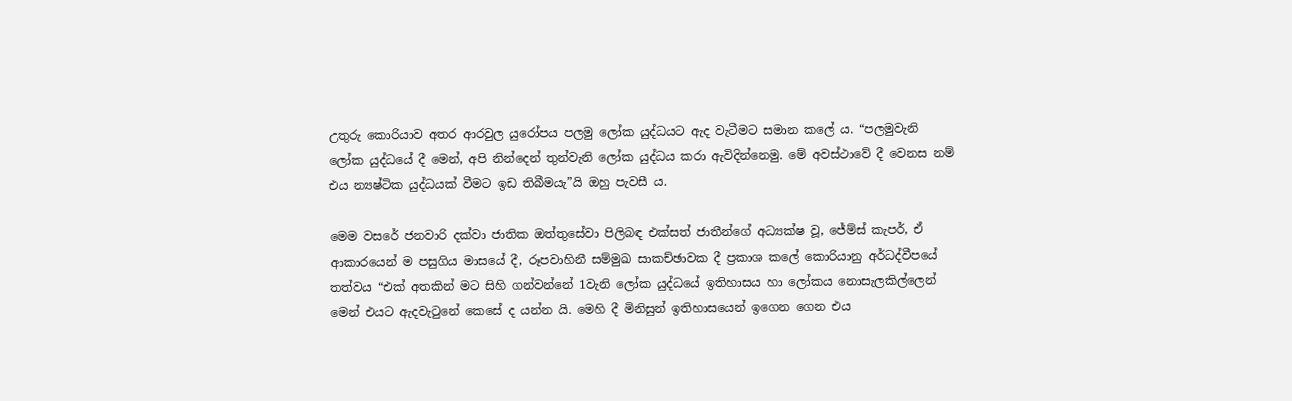උතුරු කොරියාව අතර ආරවුල යුරෝපය පලමු ලෝක යුද්ධයට ඇද වැටීමට සමාන කලේ ය. “පලමුවැනි ලෝක යුද්ධයේ දී මෙන්, අපි නින්දෙන් තුන්වැනි ලෝක යුද්ධය කරා ඇවිදින්නෙමු. මේ අවස්ථාවේ දී වෙනස නම් එය න්‍යෂ්ටික යුද්ධයක් වීමට ඉඩ තිබීමයැ”යි ඔහු පැවසී ය.

මෙම වසරේ ජනවාරි දක්වා ජාතික ඔත්තුසේවා පිලිබඳ එක්සත් ජාතීන්ගේ අධ්‍යක්ෂ වූ, ජේම්ස් කැපර්, ඒ ආකාරයෙන් ම පසුගිය මාසයේ දී, රූපවාහිනී සම්මුඛ සාකච්ඡාවක දී ප්‍රකාශ කලේ කොරියානු අර්ධද්වීපයේ තත්වය “එක් අතකින් මට සිහි ගන්වන්නේ 1වැනි ලෝක යුද්ධයේ ඉතිහාසය හා ලෝකය නොසැලකිල්ලෙන් මෙන් එයට ඇදවැටුනේ කෙසේ ද යන්න යි. මෙහි දී මිනිසුන් ඉතිහාසයෙන් ඉගෙන ගෙන එය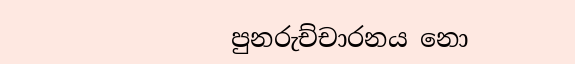පුනරුච්චාරනය නො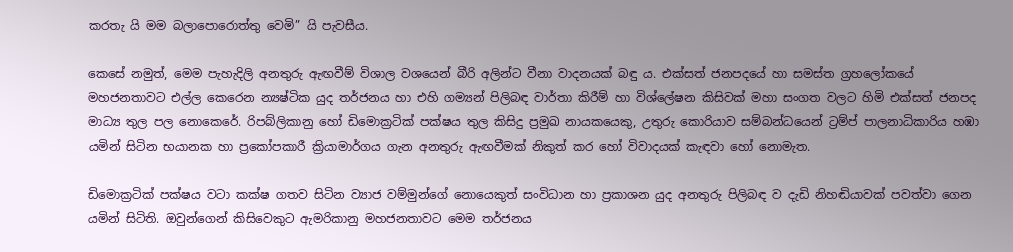කරතැ යි මම බලාපොරොත්තු වෙමි” යි පැවසීය.

කෙසේ නමුත්, මෙම පැහැදිලි අනතුරු ඇඟවීම් විශාල වශයෙන් බීරි අලින්ට වීනා වාදනයක් බඳු ය. එක්සත් ජනපදයේ හා සමස්ත ග්‍රහලෝකයේ මහජනතාවට එල්ල කෙරෙන න්‍යෂ්ටික යුද තර්ජනය හා එහි ගම්‍යන් පිලිබඳ වාර්තා කිරීම් හා විශ්ලේෂන කිසිවක් මහා සංගත වලට හිමි එක්සත් ජනපද මාධ්‍ය තුල පල නොකෙරේ. රිපබ්ලිකානු හෝ ඩිමොක්‍රටික් පක්ෂය තුල කිසිදු ප්‍රමුඛ නායකයෙකු, උතුරු කොරියාව සම්බන්ධයෙන් ට්‍රම්ප් පාලනාධිකාරිය හඹා යමින් සිටින භයානක හා ප්‍රකෝපකාරී ක්‍රියාමාර්ගය ගැන අනතුරු ඇඟවීමක් නිකුත් කර හෝ විවාදයක් කැඳවා හෝ නොමැත.

ඩිමොක්‍රටික් පක්ෂය වටා කක්ෂ ගතව සිටින ව්‍යාජ වම්මුන්ගේ නොයෙකුත් සංවිධාන හා ප්‍රකාශන යුද අනතුරු පිලිබඳ ව දැඩි නිහඬියාවක් පවත්වා ගෙන යමින් සිටිති. ඔවුන්ගෙන් කිසිවෙකුට ඇමරිකානු මහජනතාවට මෙම තර්ජනය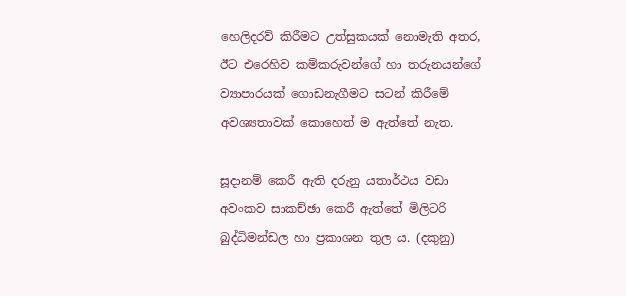හෙලිදරව් කිරීමට උත්සුකයක් නොමැති අතර, ඊට එරෙහිව කම්කරුවන්ගේ හා තරුනයන්ගේ ව්‍යාපාරයක් ගොඩනැගීමට සටන් කිරීමේ අවශ්‍යතාවක් කොහෙත් ම ඇත්තේ නැත.

සූදානම් කෙරී ඇති දරුනු යතාර්ථය වඩා අවංකව සාකච්ඡා කෙරී ඇත්තේ මිලිටරි බුද්ධිමන්ඩල හා ප්‍රකාශන තුල ය. (දකුනු)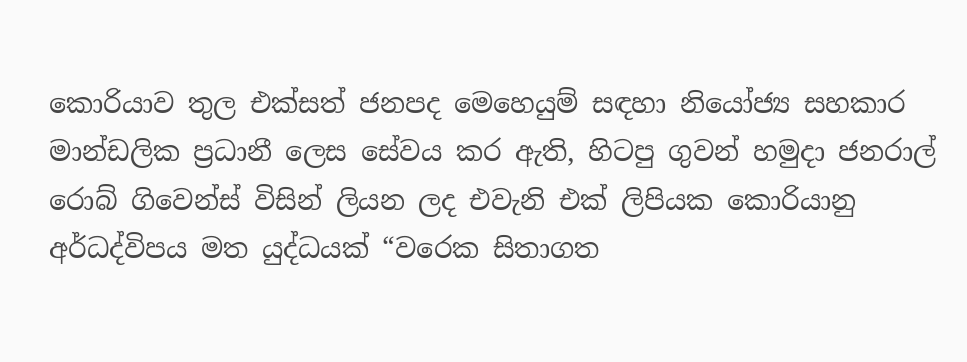කොරියාව තුල එක්සත් ජනපද මෙහෙයුම් සඳහා නියෝජ්‍ය සහකාර මාන්ඩලික ප්‍රධානී ලෙස සේවය කර ඇති, හිටපු ගුවන් හමුදා ජනරාල් රොබ් ගිවෙන්ස් විසින් ලියන ලද එවැනි එක් ලිපියක කොරියානු අර්ධද්විපය මත යුද්ධයක් “වරෙක සිතාගත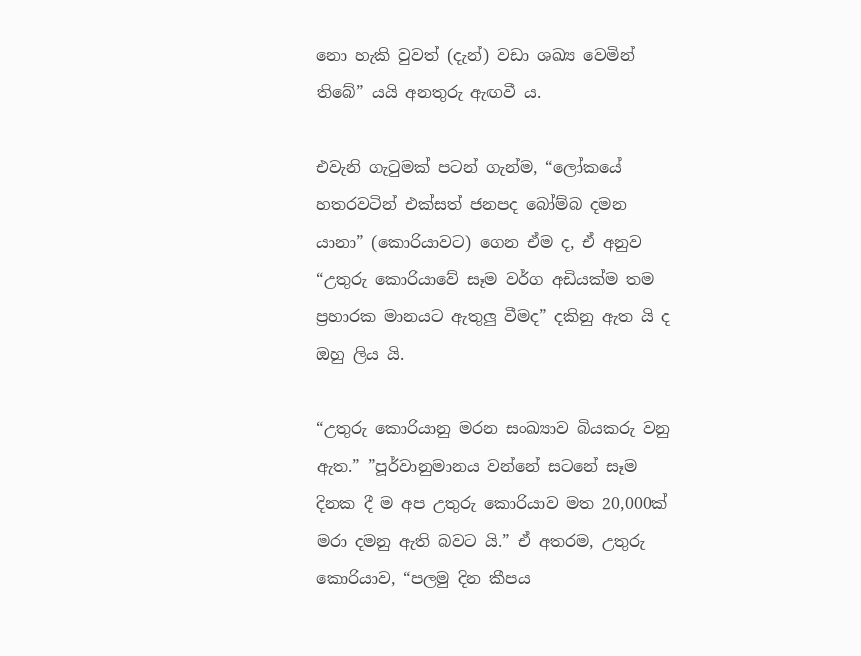නො හැකි වුවත් (දැන්) වඩා ශඛ්‍ය වෙමින් තිබේ” යයි අනතුරු ඇඟවී ය.

එවැනි ගැටුමක් පටන් ගැන්ම, “ලෝකයේ හතරවටින් එක්සත් ජනපද බෝම්බ දමන යානා” (කොරියාවට) ගෙන ඒම ද, ඒ අනුව “උතුරු කොරියාවේ සෑම වර්ග අඩියක්ම තම ප්‍රහාරක මානයට ඇතුලු වීමද” දකිනු ඇත යි ද ඔහු ලිය යි.

“උතුරු කොරියානු මරන සංඛ්‍යාව බියකරු වනු ඇත.” ”පූර්වානුමානය වන්නේ සටනේ සෑම දිනක දී ම අප උතුරු කොරියාව මත 20,000ක් මරා දමනු ඇති බවට යි.” ඒ අතරම, උතුරු කොරියාව, “පලමු දින කීපය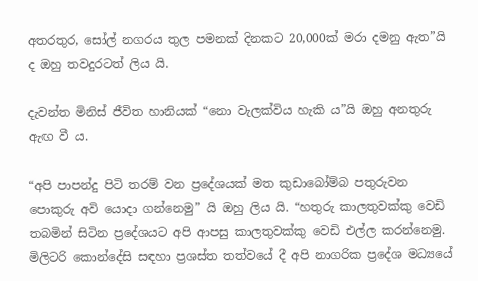අතරතුර, සෝල් නගරය තුල පමනක් දිනකට 20,000ක් මරා දමනු ඇත”යි ද ඔහු තවදුරටත් ලිය යි.

දැවන්ත මිනිස් ජීවිත හානියක් “නො වැලක්විය හැකි ය”යි ඔහු අනතුරු ඇඟ වී ය.

“අපි පාපන්දු පිටි තරම් වන ප්‍රදේශයක් මත කුඩාබෝම්බ පතුරුවන පොකුරු අවි යොදා ගන්නෙමු” යි ඔහු ලිය යි. “හතුරු කාලතුවක්කු වෙඩි තබමින් සිටින ප්‍රදේශයට අපි ආපසු කාලතුවක්කු වෙඩි එල්ල කරන්නෙමු. මිලිටරි කොන්දේසි සඳහා ප්‍රශස්ත තත්වයේ දී අපි නාගරික ප්‍රදේශ මධ්‍යයේ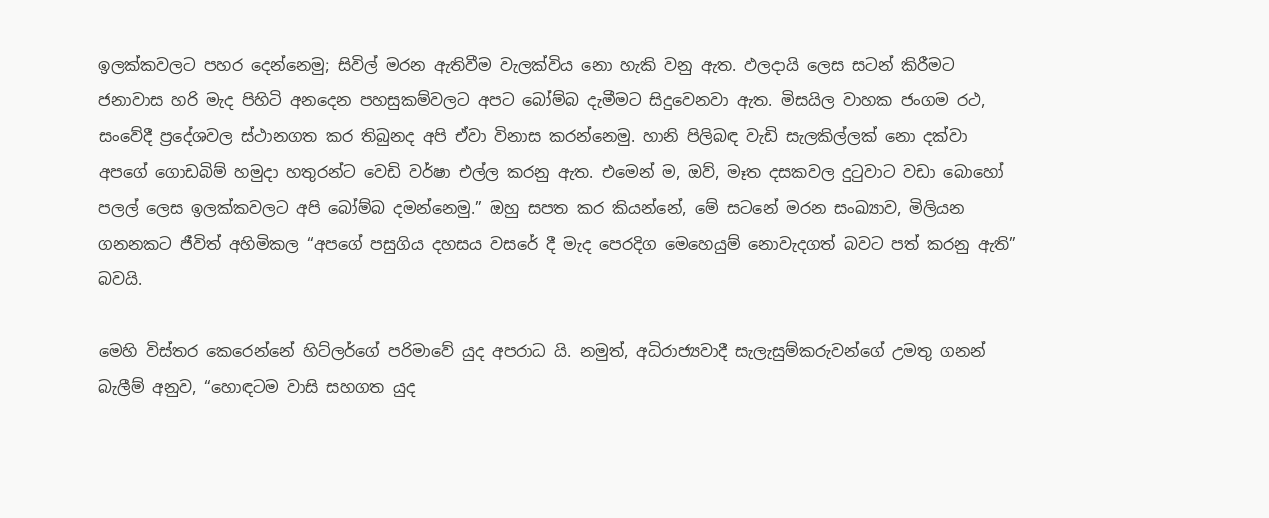ඉලක්කවලට පහර දෙන්නෙමු; සිවිල් මරන ඇතිවීම වැලක්විය නො හැකි වනු ඇත. ඵලදායි ලෙස සටන් කිරීමට ජනාවාස හරි මැද පිහිටි අනදෙන පහසුකම්වලට අපට බෝම්බ දැමීමට සිදුවෙනවා ඇත. මිසයිල වාහක ජංගම රථ, සංවේදී ප්‍රදේශවල ස්ථානගත කර තිබුනද අපි ඒවා විනාස කරන්නෙමු. හානි පිලිබඳ වැඩි සැලකිල්ලක් නො දක්වා අපගේ ගොඩබිම් හමුදා හතුරන්ට වෙඩි වර්ෂා එල්ල කරනු ඇත. එමෙන් ම, ඔව්, මෑත දසකවල දුටුවාට වඩා බොහෝ පලල් ලෙස ඉලක්කවලට අපි බෝම්බ දමන්නෙමු.” ඔහු සපත කර කියන්නේ, මේ සටනේ මරන සංඛ්‍යාව, මිලියන ගනනකට ජීවිත් අහිමිකල “අපගේ පසුගිය දහසය වසරේ දී මැද පෙරදිග මෙහෙයුම් නොවැදගත් බවට පත් කරනු ඇති” බවයි.

මෙහි විස්තර කෙරෙන්නේ හිට්ලර්ගේ පරිමාවේ යුද අපරාධ යි. නමුත්, අධිරාජ්‍යවාදී සැලැසුම්කරුවන්ගේ උමතු ගනන් බැලීම් අනුව, “හොඳටම වාසි සහගත යුද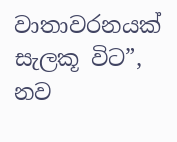වාතාවරනයක් සැලකූ විට”, නව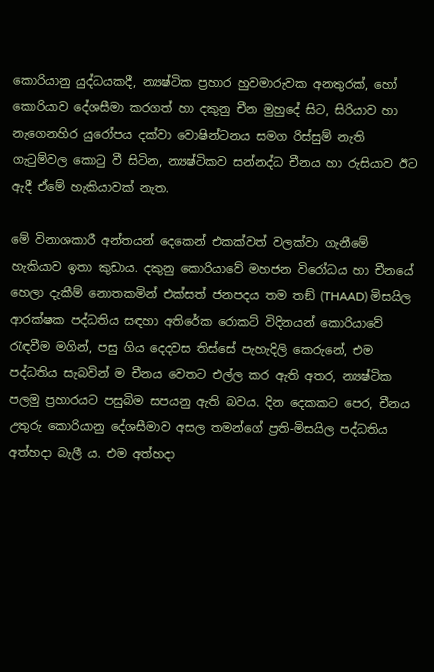කොරියානු යුද්ධයකදී, න්‍යෂ්ටික ප්‍රහාර හුවමාරුවක අනතුරක්, හෝ කොරියාව දේශසීමා කරගත් හා දකුනු චීන මුහුදේ සිට, සිරියාව හා නැගෙනහිර යුරෝපය දක්වා වොෂින්ටනය සමග රිස්සුම් නැති ගැටුම්වල කොටු වී සිටින, න්‍යෂ්ටිකව සන්නද්ධ චීනය හා රුසියාව ඊට ඇදී ඒමේ හැකියාවක් නැත.

මේ විනාශකාරී අන්තයන් දෙකෙන් එකක්වත් වලක්වා ගැනීමේ හැකියාව ඉතා කුඩාය. දකුනු කොරියාවේ මහජන විරෝධය හා චීනයේ හෙලා දැකීම් නොතකමින් එක්සත් ජනපදය තම තඞ් (THAAD) මිසයිල ආරක්ෂක පද්ධතිය සඳහා අතිරේක රොකට් විදිනයන් කොරියාවේ රැඳවීම මගින්, පසු ගිය දෙදවස තිස්සේ පැහැදිලි කෙරුනේ, එම පද්ධතිය සැබවින් ම චීනය වෙතට එල්ල කර ඇති අතර, න්‍යෂ්ටික පලමු ප්‍රහාරයට පසුබිම සපයනු ඇති බවය. දින දෙකකට පෙර, චීනය උතුරු කොරියානු දේශසීමාව අසල තමන්ගේ ප්‍රති-මිසයිල පද්ධතිය අත්හදා බැලී ය. එම අත්හදා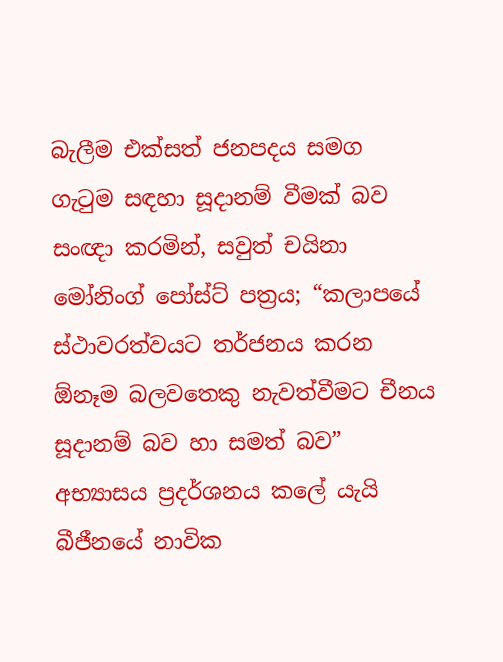බැලීම එක්සත් ජනපදය සමග ගැටුම සඳහා සූදානම් වීමක් බව සංඥා කරමින්, සවුත් චයිනා මෝනිංග් පෝස්ට් පත්‍රය; “කලාපයේ ස්ථාවරත්වයට තර්ජනය කරන ඕනෑම බලවතෙකු නැවත්වීමට චීනය සූදානම් බව හා සමත් බව” අභ්‍යාසය ප්‍රදර්ශනය කලේ යැයි බීජීනයේ නාවික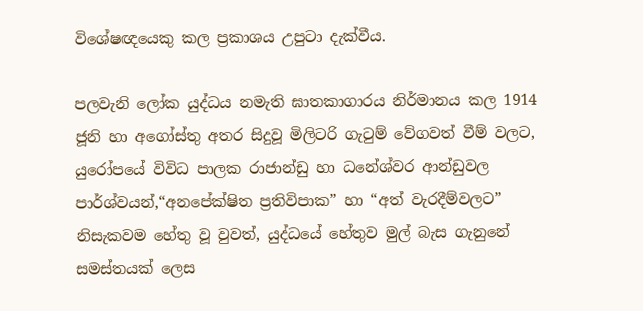විශේෂඥයෙකු කල ප්‍රකාශය උපුටා දැක්වීය.

පලවැනි ලෝක යුද්ධය නමැති ඝාතකාගාරය නිර්මානය කල 1914 ජූනි හා අගෝස්තු අතර සිදුවූ මිලිටරි ගැටුම් වේගවත් වීම් වලට, යුරෝපයේ විවිධ පාලක රාජාන්ඩු හා ධනේශ්වර ආන්ඩුවල පාර්ශ්වයන්,“අනපේක්ෂිත ප්‍රතිවිපාක” හා “අත් වැරදීම්වලට” නිසැකවම හේතු වූ වුවත්, යුද්ධයේ හේතුව මුල් බැස ගැනුනේ සමස්තයක් ලෙස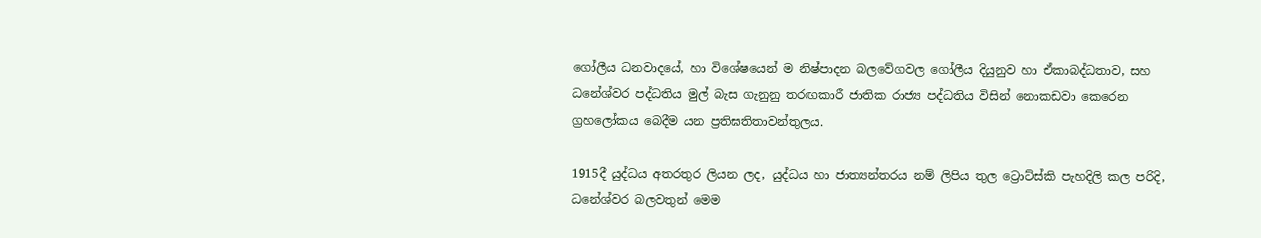ගෝලීය ධනවාදයේ, හා විශේෂයෙන් ම නිෂ්පාදන බලවේගවල ගෝලීය දියුනුව හා ඒකාබද්ධතාව, සහ ධනේශ්වර පද්ධතිය මුල් බැස ගැනුනු තරඟකාරී ජාතික රාජ්‍ය පද්ධතිය විසින් නොකඩවා කෙරෙන ග්‍රහලෝකය බෙදීම යන ප්‍රතිඝතිතාවන්තුලය.

1915දී යුද්ධය අතරතුර ලියන ලද, යුද්ධය හා ජාත්‍යන්තරය නම් ලිපිය තුල ට්‍රොට්ස්කි පැහදිලි කල පරිදි, ධනේශ්වර බලවතුන් මෙම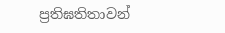ප්‍රතිඝතිතාවන්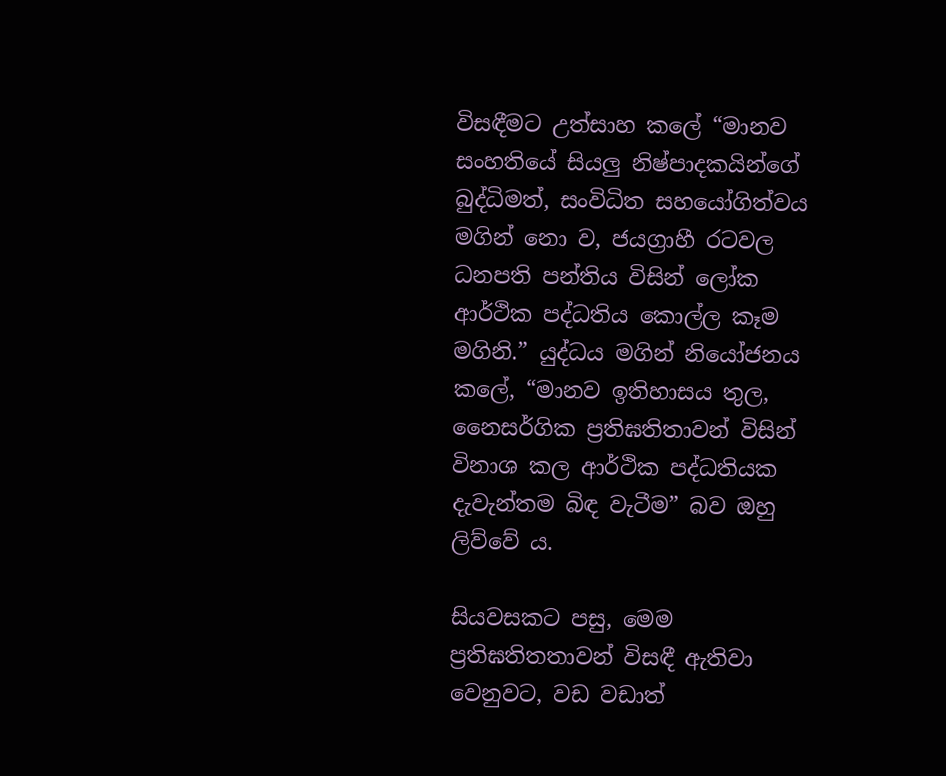විසඳීමට උත්සාහ කලේ “මානව සංහතියේ සියලු නිෂ්පාදකයින්ගේ බුද්ධිමත්, සංවිධිත සහයෝගිත්වය මගින් නො ව, ජයග්‍රාහී රටවල ධනපති පන්තිය විසින් ලෝක ආර්ථික පද්ධතිය කොල්ල කෑම මගිනි.” යුද්ධය මගින් නියෝජනය කලේ, “මානව ඉතිහාසය තුල, නෛසර්ගික ප්‍රතිඝතිතාවන් විසින් විනාශ කල ආර්ථික පද්ධතියක දැවැන්තම බිඳ වැටීම” බව ඔහු ලිව්වේ ය.

සියවසකට පසු, මෙම ප්‍රතිඝතිතතාවන් විසඳී ඇතිවා වෙනුවට, වඩ වඩාත්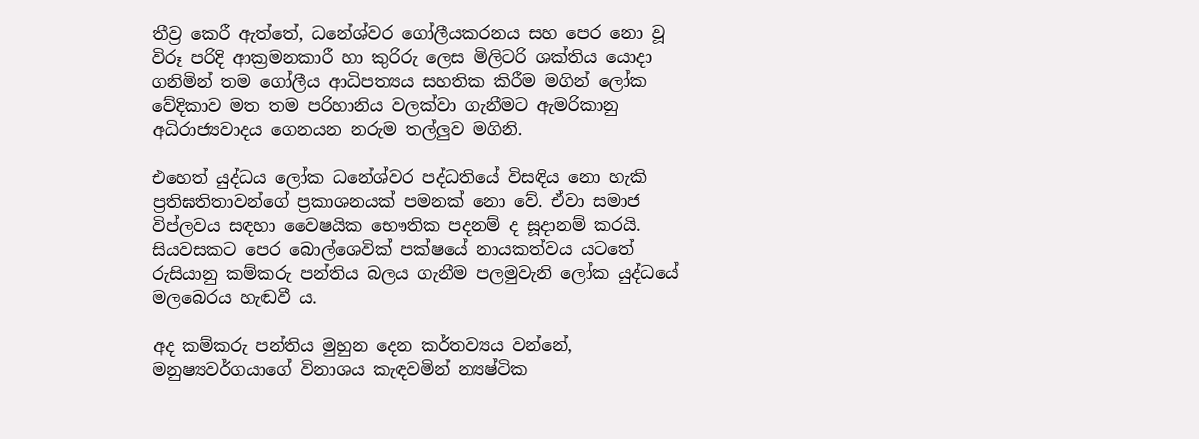තීව්‍ර කෙරී ඇත්තේ, ධනේශ්වර ගෝලීයකරනය සහ පෙර නො වූ විරූ පරිදි ආක්‍රමනකාරී හා කුරිරු ලෙස මිලිටරි ශක්තිය යොදා ගනිමින් තම ගෝලීය ආධිපත්‍යය සහතික කිරීම මගින් ලෝක වේදිකාව මත තම පරිහානිය වලක්වා ගැනීමට ඇමරිකානු අධිරාජ්‍යවාදය ගෙනයන නරුම තල්ලුව මගිනි.

එහෙත් යුද්ධය ලෝක ධනේශ්වර පද්ධතියේ විසඳිය නො හැකි ප්‍රතිඝතිතාවන්ගේ ප්‍රකාශනයක් පමනක් නො වේ. ඒවා සමාජ විප්ලවය සඳහා වෛෂයික භෞතික පදනම් ද සූදානම් කරයි. සියවසකට පෙර බොල්ශෙවික් පක්ෂයේ නායකත්වය යටතේ රුසියානු කම්කරු පන්තිය බලය ගැනීම පලමුවැනි ලෝක යුද්ධයේ මලබෙරය හැඬවී ය.

අද කම්කරු පන්තිය මුහුන දෙන කර්තව්‍යය වන්නේ, මනුෂ්‍යවර්ගයාගේ විනාශය කැඳවමින් න්‍යෂ්ටික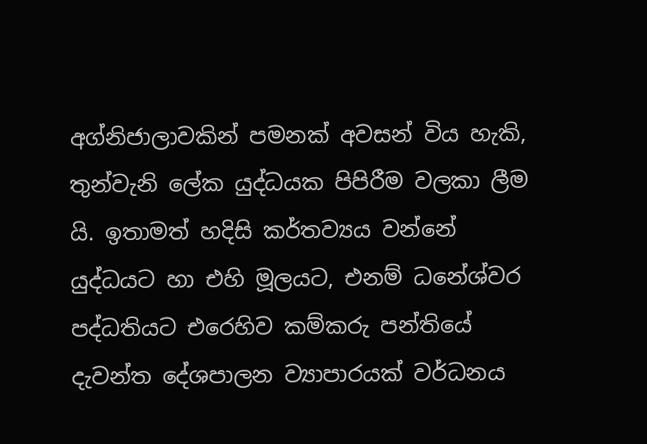අග්නිජාලාවකින් පමනක් අවසන් විය හැකි, තුන්වැනි ලේක යුද්ධයක පිපිරීම වලකා ලීම යි. ඉතාමත් හදිසි කර්තව්‍යය වන්නේ යුද්ධයට හා එහි මූලයට, එනම් ධනේශ්වර පද්ධතියට එරෙහිව කම්කරු පන්තියේ දැවන්ත දේශපාලන ව්‍යාපාරයක් වර්ධනය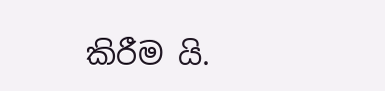කිරීම යි.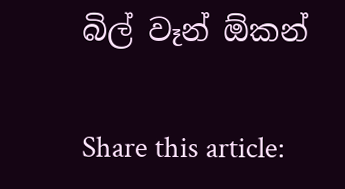බිල් වෑන් ඕකන්

Share this article: